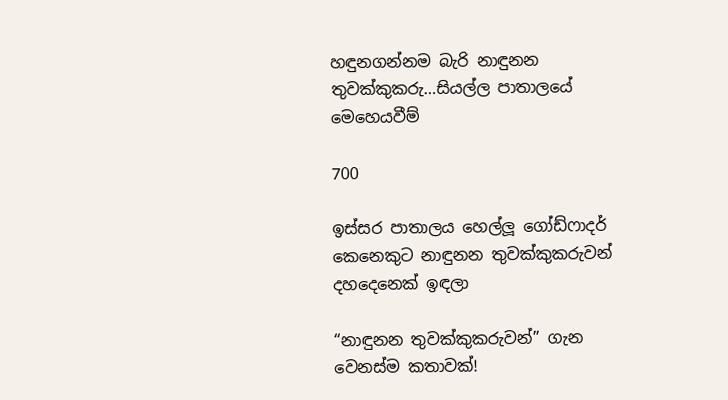හඳුනගන්නම බැරි නාඳුනන තුවක්කුකරු…සියල්ල පාතාලයේ මෙහෙයවීම්

700

ඉස්සර පාතාලය හෙල්ලූ ගෝඩ්ෆාදර් කෙනෙකුට නාඳුනන තුවක්කුකරුවන් දහදෙනෙක් ඉඳලා

“නාඳුනන තුවක්කුකරුවන්” ගැන වෙනස්ම කතාවක්!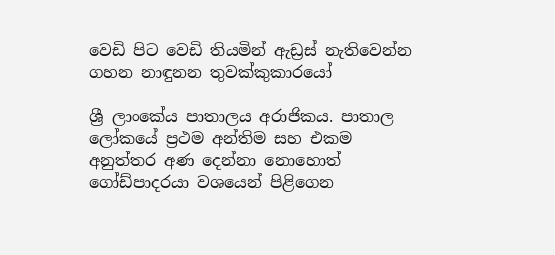වෙඩි පිට වෙඩි තියමින් ඇඩ්‍රස් නැතිවෙන්න ගහන නාඳුනන තුවක්කුකාරයෝ

ශ්‍රී ලාංකේය පාතාලය අරාජිකය. පාතාල ලෝකයේ ප්‍රථම අන්තිම සහ එකම අනුත්තර අණ දෙන්නා නොහොත් ගෝඩ්පාදරයා වශයෙන් පිළිගෙන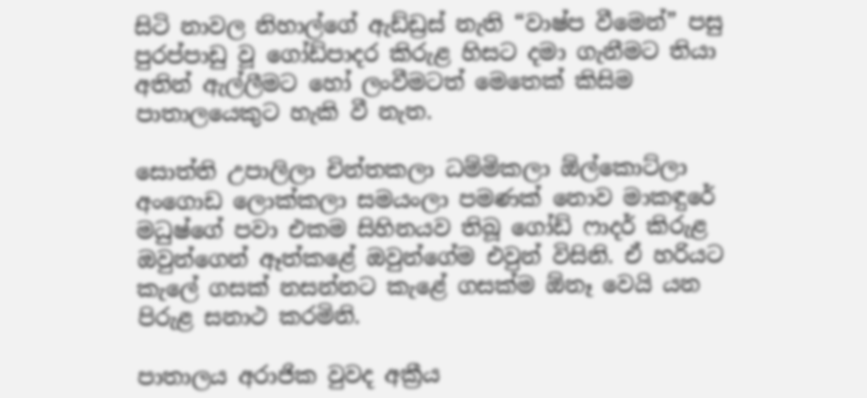සිටි නාවල නිහාල්ගේ ඇඩ්ඩ්‍රස් නැති “වාෂ්ප වීමෙන්” පසු පුරප්පාඩු වූ ගෝඩ්පාදර කිරුළ හිසට දමා ගැනීමට තියා අතින් ඇල්ලීමට හෝ ලංවීමටත් මෙතෙක් කිසිම පාතාලයෙකුට හැකි වී නැත.

සොත්ති උපාලිලා චින්තකලා ධම්මිකලා ඕල්කොට්ලා අංගොඩ ලොක්කලා සමයංලා පමණක් නොව මාකඳුරේ මධුෂ්ගේ පවා එකම සිහිනයව තිබූ ගෝඩ් ෆාදර් කිරුළ ඔවුන්ගෙන් ඈත්කළේ ඔවුන්ගේම එවුන් විසිනි. ඒ හරියට කැලේ ගසක් නසන්නට කැළේ ගසක්ම ඕනෑ වෙයි යන පිරුළ සනාථ කරමිනි.

පාතාලය අරාජික වුවද අක්‍රීය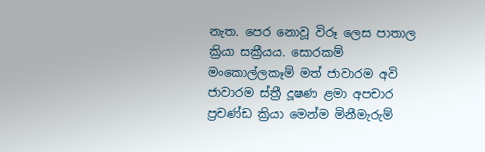නැත. පෙර නොවූ විරූ ලෙස පාතාල ක්‍රියා සක්‍රීයය. සොරකම් මංකොල්ලකෑම් මත් ජාවාරම අවි ජාවාරම ස්ත්‍රී දූෂණ ළමා අපචාර ප්‍රචණ්ඩ ක්‍රියා මෙන්ම මිනීමැරුම්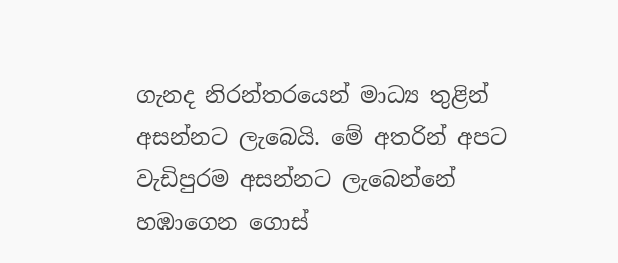ගැනද නිරන්තරයෙන් මාධ්‍ය තුළින් අසන්නට ලැබෙයි. මේ අතරින් අපට වැඩිපුරම අසන්නට ලැබෙන්නේ හඹාගෙන ගොස්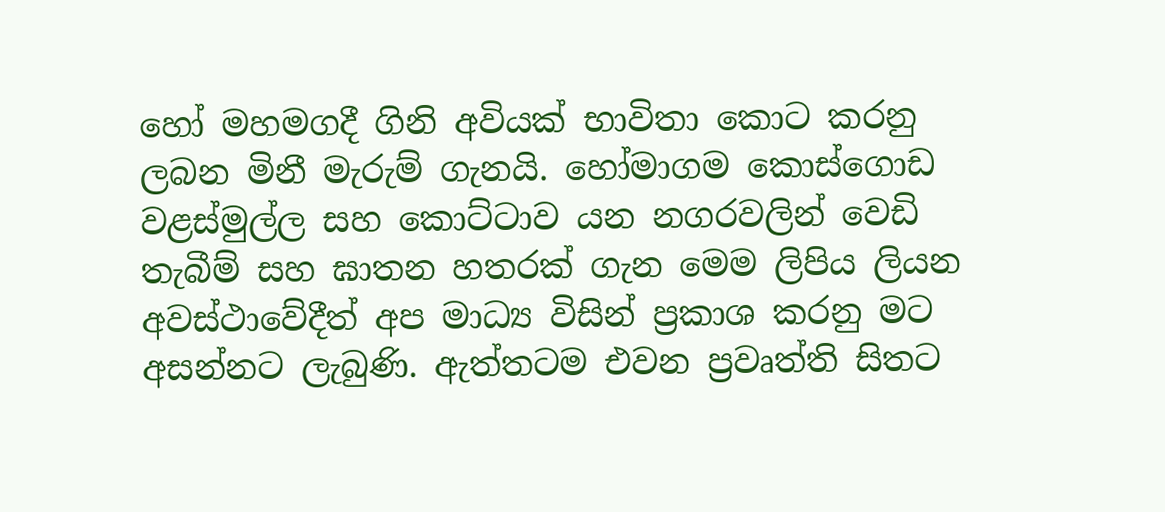හෝ මහමගදී ගිනි අවියක් භාවිතා කොට කරනු ලබන මිනී මැරුම් ගැනයි. හෝමාගම කොස්ගොඩ වළස්මුල්ල සහ කොට්ටාව යන නගරවලින් වෙඩි තැබීම් සහ ඝාතන හතරක් ගැන මෙම ලිපිය ලියන අවස්ථාවේදීත් අප මාධ්‍ය විසින් ප්‍රකාශ කරනු මට අසන්නට ලැබුණි. ඇත්තටම එවන ප්‍රවෘත්ති සිතට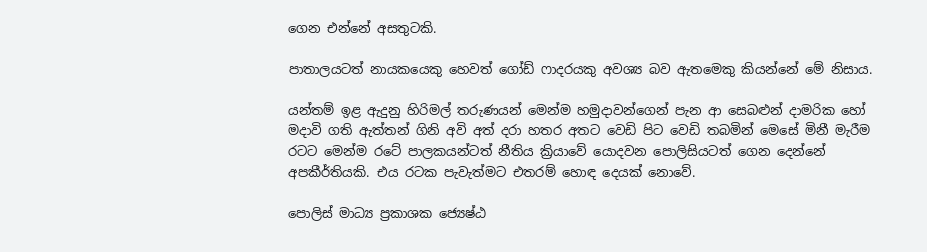ගෙන එන්නේ අසතුටකි.

පාතාලයටත් නායකයෙකු හෙවත් ගෝඩ් ෆාදරයකු අවශ්‍ය බව ඇතමෙකු කියන්නේ මේ නිසාය.

යන්තම් ඉළ ඇදුනු හිරිමල් තරුණයන් මෙන්ම හමුදාවන්ගෙන් පැන ආ සෙබළුන් දාමරික හෝ මදාවි ගති ඇත්තන් ගිනි අවි අත් දරා හතර අතට වෙඩි පිට වෙඩි තබමින් මෙසේ මිනී මැරීම රටට මෙන්ම රටේ පාලකයන්ටත් නීතිය ක්‍රියාවේ යොදවන පොලිසියටත් ගෙන දෙන්නේ අපකීර්තියකි. එය රටක පැවැත්මට එතරම් හොඳ දෙයක් නොවේ.

පොලිස් මාධ්‍ය ප්‍රකාශක ජ්‍යෙෂ්ඨ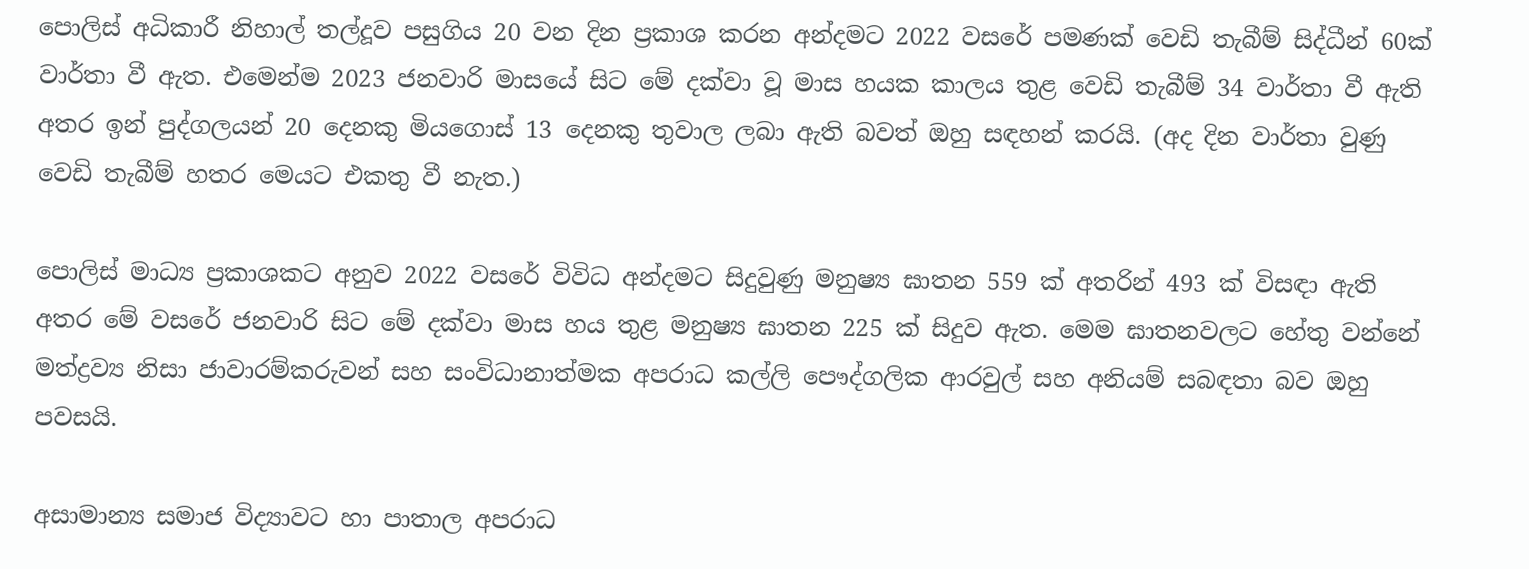පොලිස් අධිකාරී නිහාල් තල්දූව පසුගිය 20 වන දින ප්‍රකාශ කරන අන්දමට 2022 වසරේ පමණක් වෙඩි තැබීම් සිද්ධීන් 60ක් වාර්තා වී ඇත. එමෙන්ම 2023 ජනවාරි මාසයේ සිට මේ දක්වා වූ මාස හයක කාලය තුළ වෙඩි තැබීම් 34 වාර්තා වී ඇති අතර ඉන් පුද්ගලයන් 20 දෙනකු මියගොස් 13 දෙනකු තුවාල ලබා ඇති බවත් ඔහු සඳහන් කරයි. (අද දින වාර්තා වුණු වෙඩි තැබීම් හතර මෙයට එකතු වී නැත.)

පොලිස් මාධ්‍ය ප්‍රකාශකට අනුව 2022 වසරේ විවිධ අන්දමට සිදුවුණු මනුෂ්‍ය ඝාතන 559 ක් අතරින් 493 ක් විසඳා ඇති අතර මේ වසරේ ජනවාරි සිට මේ දක්වා මාස හය තුළ මනුෂ්‍ය ඝාතන 225 ක් සිදුව ඇත. මෙම ඝාතනවලට හේතු වන්නේ මත්ද්‍රව්‍ය නිසා ජාවාරම්කරුවන් සහ සංවිධානාත්මක අපරාධ කල්ලි පෞද්ගලික ආරවුල් සහ අනියම් සබඳතා බව ඔහු පවසයි.

අසාමාන්‍ය සමාජ විද්‍යාවට හා පාතාල අපරාධ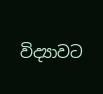විද්‍යාවට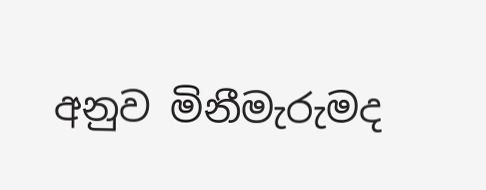අනුව මිනීමැරුමද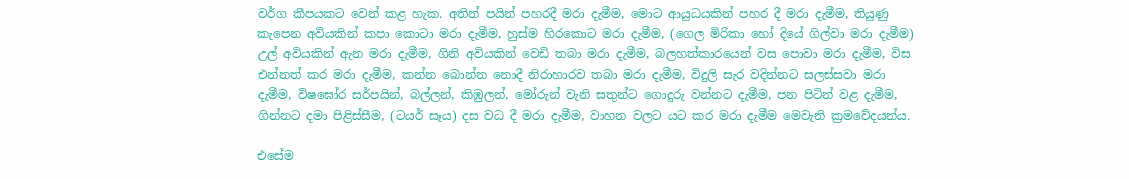වර්ග කීපයකට වෙන් කළ හැක. අතින් පයින් පහරදී මරා දැමීම, මොට ආයුධයකින් පහර දී මරා දැමීම, තියුණු කැපෙන අවියකින් කපා කොටා මරා දැමීම, හුස්ම හිරකොට මරා දැමීම, (ගෙල මිරිකා හෝ දියේ ගිල්වා මරා දැමීම) උල් අවියකින් ඇන මරා දැමීම, ගිනි අවියකින් වෙඩි තබා මරා දැමීම, බලහත්කාරයෙන් වස පොවා මරා දැමීම, විස එන්නත් කර මරා දැමීම, කන්න බොන්න නොදී නිරාහාරව තබා මරා දැමීම, විදුලි සැර වදින්නට සලස්සවා මරා දැමීම, විෂඝෝර සර්පයින්, බල්ලන්, කිඹුලන්, මෝරුන් වැනි සතුන්ට ගොදුරු වන්නට දැමීම, පන පිටින් වළ දැමීම, ගින්නට දමා පිළිස්සීම, (ටයර් සෑය) දස වධ දී මරා දැමීම, වාහන වලට යට කර මරා දැමීම මෙවැනි ක්‍රමවේදයන්ය.

එසේම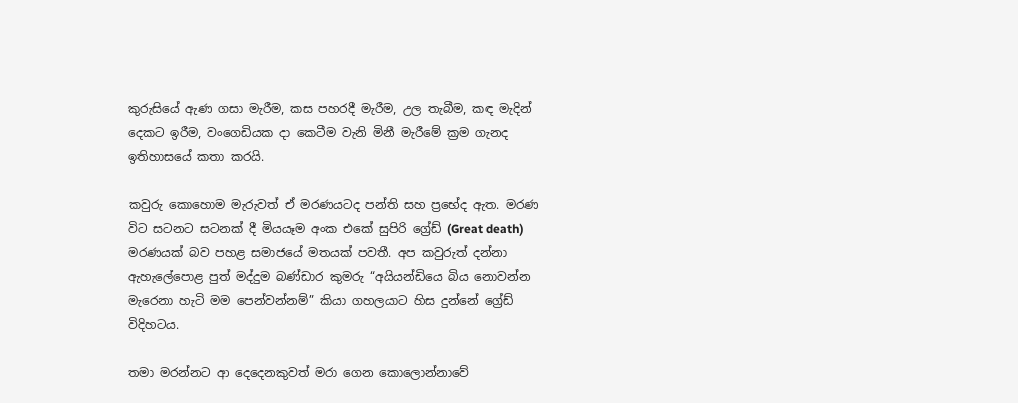කුරුසියේ ඇණ ගසා මැරීම, කස පහරදී මැරීම, උල තැබීම, කඳ මැදින් දෙකට ඉරීම, වංගෙඩියක දා කෙටීම වැනි මිනී මැරීමේ ක්‍රම ගැනද ඉතිහාසයේ කතා කරයි.

කවුරු කොහොම මැරුවත් ඒ මරණයටද පන්ති සහ ප්‍රභේද ඇත. මරණ විට සටනට සටනක් දී මියයෑම අංක එකේ සුපිරි ග්‍රේඩ් (Great death) මරණයක් බව පහළ සමාජයේ මතයක් පවතී. අප කවුරුත් දන්නා ඇහැලේපොළ පුත් මද්දුම බණ්ඩාර කුමරු “අයියන්ඩියෙ බිය නොවන්න මැරෙනා හැටි මම පෙන්වන්නම්” කියා ගහලයාට හිස දුන්නේ ග්‍රේඩ් විදිහටය.

තමා මරන්නට ආ දෙදෙනකුවත් මරා ගෙන කොලොන්නාවේ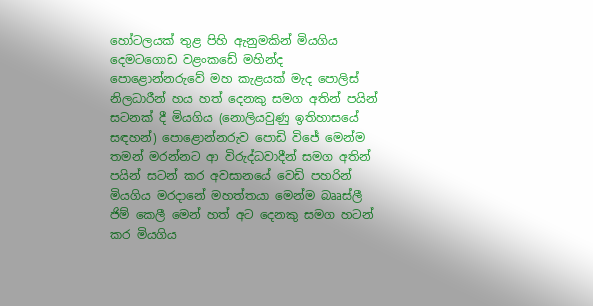හෝටලයක් තුළ පිහි ඇනුමකින් මියගිය දෙමටගොඩ වළංකඩේ මහින්ද පොළොන්නරුවේ මහ කැළයක් මැද පොලිස් නිලධාරීන් හය හත් දෙනකු සමග අතින් පයින් සටනක් දී මියගිය (නොලියවුණු ඉතිහාසයේ සඳහන්) පොළොන්නරුව පොඩි විජේ මෙන්ම තමන් මරන්නට ආ විරුද්ධවාදීන් සමග අතින් පයින් සටන් කර අවසානයේ වෙඩි පහරින් මියගිය මරදානේ මහත්තයා මෙන්ම බෲස්ලී ජිම් කෙලී මෙන් හත් අට දෙනකු සමග හටන් කර මියගිය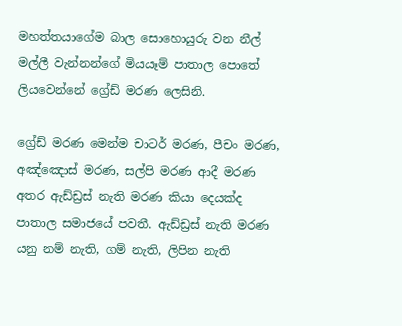මහත්තයාගේම බාල සොහොයුරු වන නීල් මල්ලී වැන්නන්ගේ මියයෑම් පාතාල පොතේ ලියවෙන්නේ ග්‍රේඩ් මරණ ලෙසිනි.

ග්‍රේඩ් මරණ මෙන්ම චාටර් මරණ, පීචං මරණ, අඤ්ඤොස් මරණ, සල්පි මරණ ආදී මරණ අතර ඇඩ්ඩ්‍රස් නැති මරණ කියා දෙයක්ද පාතාල සමාජයේ පවතී. ඇඩ්ඩ්‍රස් නැති මරණ යනු නම් නැති, ගම් නැති, ලිපින නැති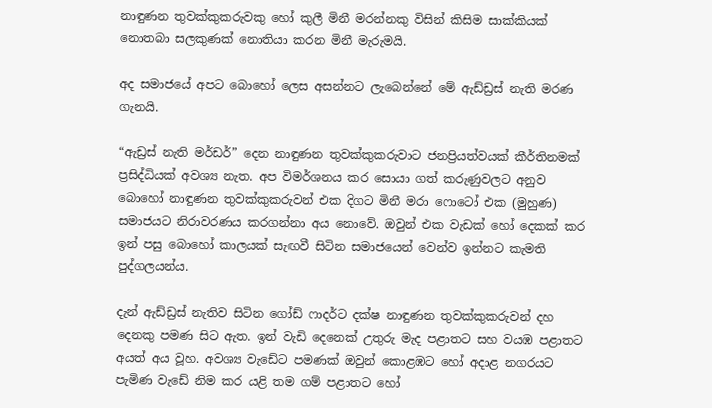නාඳුණන තුවක්කුකරුවකු හෝ කුලී මිනී මරන්නකු විසින් කිසිම සාක්කියක් නොතබා සලකුණක් නොතියා කරන මිනී මැරුමයි.

අද සමාජයේ අපට බොහෝ ලෙස අසන්නට ලැබෙන්නේ මේ ඇඩ්ඩ්‍රස් නැති මරණ ගැනයි.

“ඇඩ්‍රස් නැති මර්ඩර්” දෙන නාඳුණන තුවක්කුකරුවාට ජනප්‍රියත්වයක් කීර්තිනමක් ප්‍රසිද්ධියක් අවශ්‍ය නැත. අප විමර්ශනය කර සොයා ගත් කරුණුවලට අනුව බොහෝ නාඳුණන තුවක්කුකරුවන් එක දිගට මිනී මරා ෆොටෝ එක (මුහුණ) සමාජයට නිරාවරණය කරගන්නා අය නොවේ. ඔවුන් එක වැඩක් හෝ දෙකක් කර ඉන් පසු බොහෝ කාලයක් සැඟවී සිටින සමාජයෙන් වෙන්ව ඉන්නට කැමති පුද්ගලයන්ය.

දැන් ඇඩ්ඩ්‍රස් නැතිව සිටින ගෝඩ් ෆාදර්ට දක්ෂ නාඳුණන තුවක්කුකරුවන් දහ දෙනකු පමණ සිට ඇත. ඉන් වැඩි දෙනෙක් උතුරු මැද පළාතට සහ වයඹ පළාතට අයත් අය වූහ. අවශ්‍ය වැඩේට පමණක් ඔවුන් කොළඹට හෝ අදාළ නගරයට පැමිණ වැඩේ නිම කර යළි තම ගම් පළාතට හෝ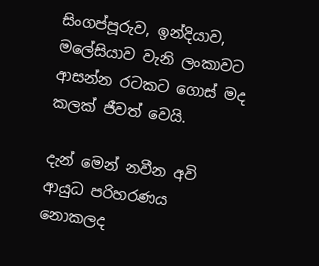සිංගප්පූරුව, ඉන්දියාව, මලේසියාව වැනි ලංකාවට ආසන්න රටකට ගොස් මද කලක් ජීවත් වෙයි.

දැන් මෙන් නවීන අවි ආයුධ පරිහරණය නොකලද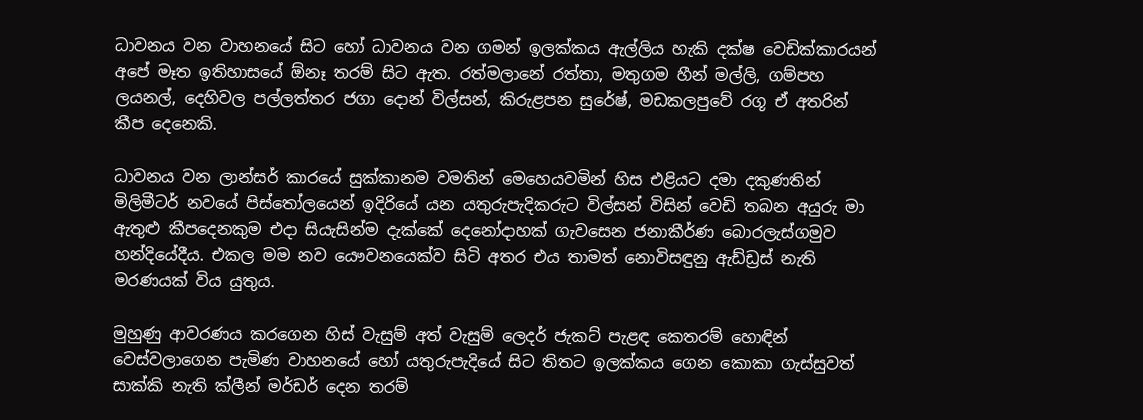ධාවනය වන වාහනයේ සිට හෝ ධාවනය වන ගමන් ඉලක්කය ඇල්ලිය හැකි දක්ෂ වෙඩික්කාරයන් අපේ මෑත ඉතිහාසයේ ඕනෑ තරම් සිට ඇත. රත්මලානේ රත්තා, මතුගම හීන් මල්ලි, ගම්පහ ලයනල්, දෙහිවල පල්ලත්තර ජගා දොන් විල්සන්, කිරුළපන සුරේෂ්, මඩකලපුවේ රගූ ඒ අතරින් කීප දෙනෙකි.

ධාවනය වන ලාන්සර් කාරයේ සුක්කානම වමතින් මෙහෙයවමින් හිස එළියට දමා දකුණතින් මිලිමීටර් නවයේ පිස්තෝලයෙන් ඉදිරියේ යන යතුරුපැදිකරුට විල්සන් විසින් වෙඩි තබන අයුරු මා ඇතුළු කීපදෙනකුම එදා සියැසින්ම දැක්කේ දෙනෝදාහක් ගැවසෙන ජනාකීර්ණ බොරලැස්ගමුව හන්දියේදීය. එකල මම නව යෞවනයෙක්ව සිටි අතර එය තාමත් නොවිසඳුනු ඇඩ්ඩ්‍රස් නැති මරණයක් විය යුතුය.

මුහුණු ආවරණය කරගෙන හිස් වැසුම් අත් වැසුම් ලෙදර් ජැකට් පැළඳ කෙතරම් හොඳින් වෙස්වලාගෙන පැමිණ වාහනයේ හෝ යතුරුපැදියේ සිට තිතට ඉලක්කය ගෙන කොකා ගැස්සුවත් සාක්කි නැති ක්ලීන් මර්ඩර් දෙන තරම්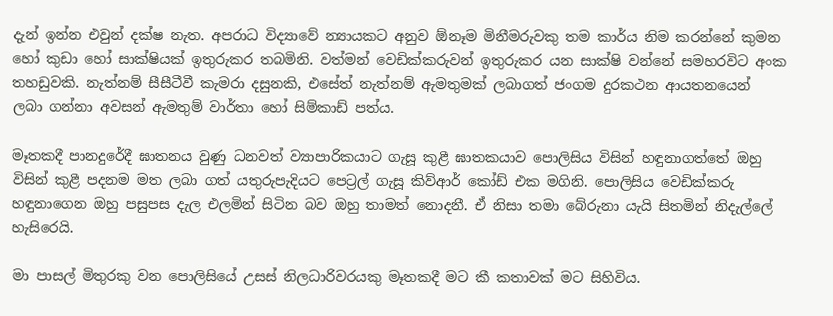දැන් ඉන්න එවුන් දක්ෂ නැත. අපරාධ විද්‍යාවේ න්‍යායකට අනුව ඕනෑම මිනීමරුවකු තම කාර්ය නිම කරන්නේ කුමන හෝ කුඩා හෝ සාක්ෂියක් ඉතුරුකර තබමිනි. වත්මන් වෙඩික්කරුවන් ඉතුරුකර යන සාක්ෂි වන්නේ සමහරවිට අංක තහඩුවකි. නැත්නම් සීසීටීවී කැමරා දසුනකි, එසේත් නැත්නම් ඇමතුමක් ලබාගත් ජංගම දුරකථන ආයතනයෙන් ලබා ගන්නා අවසන් ඇමතුම් වාර්තා හෝ සිම්කාඩ් පත්ය.

මෑතකදී පානදුරේදී ඝාතනය වුණු ධනවත් ව්‍යාපාරිකයාට ගැසූ කුළී ඝාතකයාව පොලිසිය විසින් හඳුනාගත්තේ ඔහු විසින් කුළී පදනම මත ලබා ගත් යතුරුපැදියට පෙට්‍රල් ගැසූ කිව්ආර් කෝඩ් එක මගිනි. පොලිසිය වෙඩික්කරු හඳුනාගෙන ඔහු පසුපස දැල එලමින් සිටින බව ඔහු තාමත් නොදනී. ඒ නිසා තමා බේරුනා යැයි සිතමින් නිදැල්ලේ හැසිරෙයි.

මා පාසල් මිතුරකු වන පොලිසියේ උසස් නිලධාරිවරයකු මෑතකදී මට කී කතාවක් මට සිහිවිය.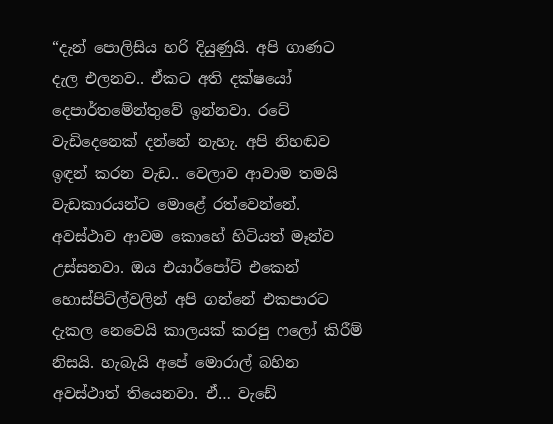“දැන් පොලිසිය හරි දියුණුයි. අපි ගාණට දැල එලනව.. ඒකට අති දක්ෂයෝ දෙපාර්තමේන්තුවේ ඉන්නවා. රටේ වැඩිදෙනෙක් දන්නේ නැහැ. අපි නිහඬව ඉඳන් කරන වැඩ.. වෙලාව ආවාම තමයි වැඩකාරයන්ට මොළේ රත්වෙන්නේ. අවස්ථාව ආවම කොහේ හිටියත් මෑන්ව උස්සනවා. ඔය එයාර්පෝට් එකෙන් හොස්පිට්ල්වලින් අපි ගන්නේ එකපාරට දැකල නෙවෙයි කාලයක් කරපු ෆලෝ කිරීම් නිසයි. හැබැයි අපේ මොරාල් බහින අවස්ථාත් තියෙනවා. ඒ… වැඩේ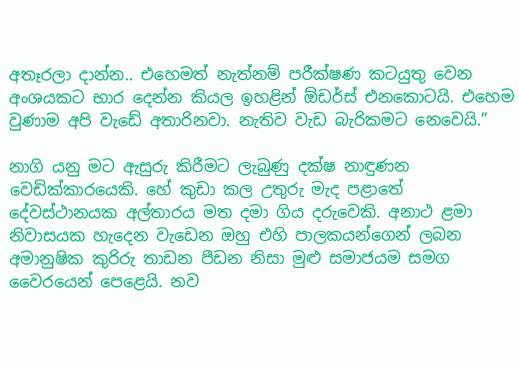අතෑරලා දාන්න.. එහෙමත් නැත්නම් පරීක්ෂණ කටයුතු වෙන අංශයකට භාර දෙන්න කියල ඉහළින් ඕඩර්ස් එනකොටයි. එහෙම වුණාම අපි වැඩේ අතාරිනවා. නැතිව වැඩ බැරිකමට නෙවෙයි.”

නාගි යනු මට ඇසුරු කිරීමට ලැබුණු දක්ෂ නාඳුණන වෙඩික්කාරයෙකි. හේ කුඩා කල උතුරු මැද පළාතේ දේවස්ථානයක අල්තාරය මත දමා ගිය දරුවෙකි. අනාථ ළමා නිවාසයක හැදෙන වැඩෙන ඔහු එහි පාලකයන්ගෙන් ලබන අමානුෂික කුරිරු තාඩන පීඩන නිසා මුළු සමාජයම සමග වෛරයෙන් පෙළෙයි. නව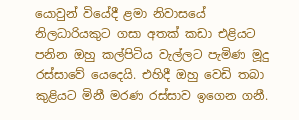යොවුන් වියේදී ළමා නිවාසයේ නිලධාරියකුට ගසා අතක් කඩා එළියට පනින ඔහු කල්පිටිය වැල්ලට පැමිණ මූදු රස්සාවේ යෙදෙයි. එහිදී ඔහු වෙඩි තබා කුළියට මිනී මරණ රස්සාව ඉගෙන ගනී.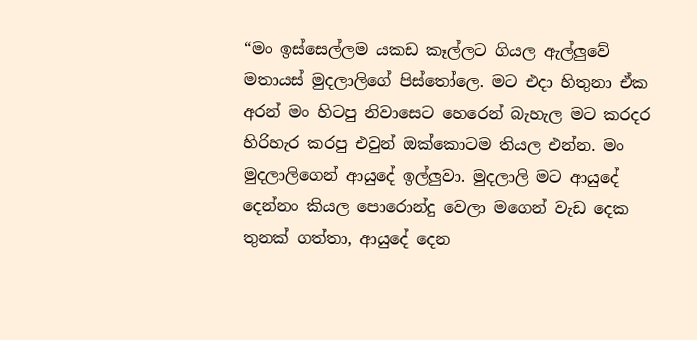“මං ඉස්සෙල්ලම යකඩ කෑල්ලට ගියල ඇල්ලුවේ මතායස් මුදලාලිගේ පිස්තෝලෙ. මට එදා හිතුනා ඒක අරන් මං හිටපු නිවාසෙට හෙරෙන් බැහැල මට කරදර හිරිහැර කරපු එවුන් ඔක්කොටම තියල එන්න. මං මුදලාලිගෙන් ආයුදේ ඉල්ලුවා. මුදලාලි මට ආයුදේ දෙන්නං කියල පොරොන්දු වෙලා මගෙන් වැඩ දෙක තුනක් ගත්තා, ආයුදේ දෙන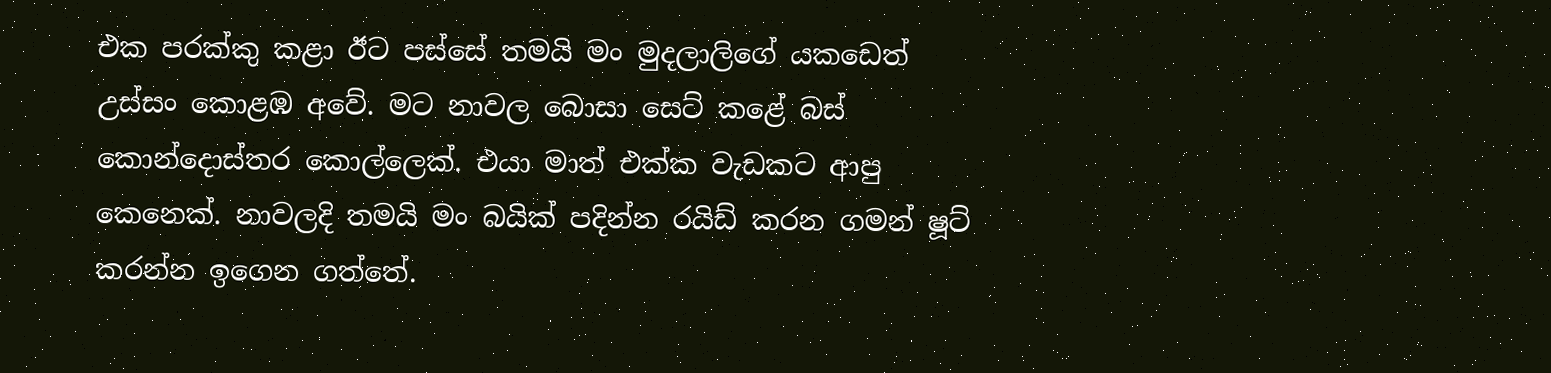එක පරක්කු කළා ඊට පස්සේ තමයි මං මුදලාලිගේ යකඩෙත් උස්සං කොළඹ අවේ. මට නාවල බොසා සෙට් කළේ බස් කොන්දොස්තර කොල්ලෙක්. එයා මාත් එක්ක වැඩකට ආපු කෙනෙක්. නාවලදි තමයි මං බයික් පදින්න රයිඩ් කරන ගමන් ෂූට් කරන්න ඉගෙන ගත්තේ.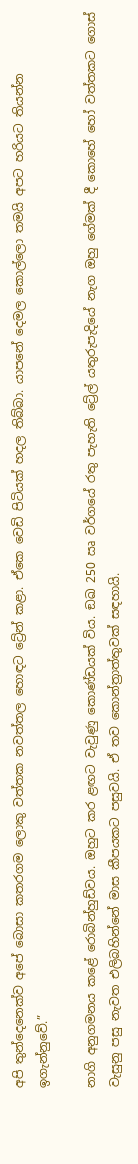අපි තුන්දෙනෙක්ව අපේ බොසා කතරගම ලොකු වත්තක නවත්තල හොඳට ට්‍රේන් කළා. ඒකෙ වෙඩි පිටියක් හදල තිබ්බා. යාපනේ දෙමල කොල්ලො තමයි අපට හරියට තියන්න ඉගැන්නුවේ.”

නාගි අනුගමනය කළේ රොබින්හුඩ්වය. ඔහුට කර ළඟට වැවුණු කොණ්ඩයක් විය. ඞඛ 250 ඍ වර්ගයේ රතු පැහැති ට්‍රේල් යතුරුපැදියේ නැග ඔහු ගේමක් දී කොහේ හෝ වත්තකට ගොස් වැසුනු පසු නැවත එලිබහින්නේ මාස කීපයකට පසුවයි. ඒ තව කොන්ත්‍රාත්තුවක් සඳහායි.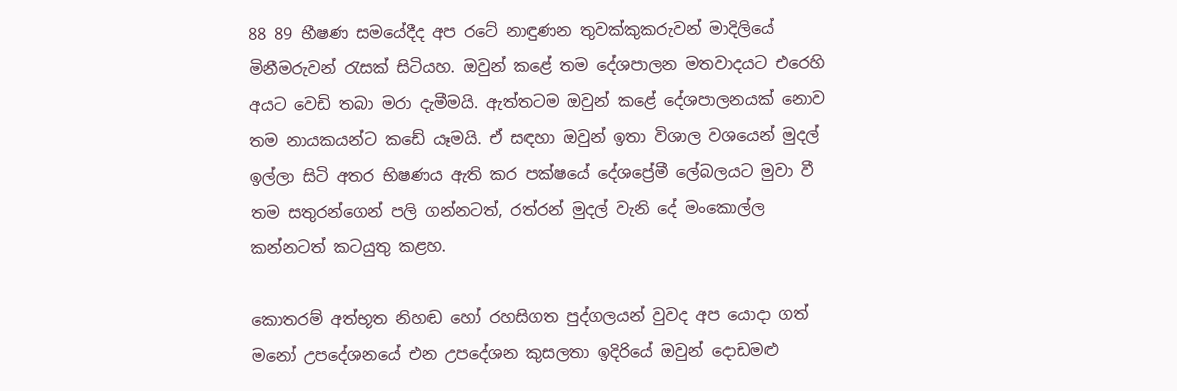88 89 භීෂණ සමයේදීද අප රටේ නාඳුණන තුවක්කුකරුවන් මාදිලියේ මිනීමරුවන් රැසක් සිටියහ. ඔවුන් කළේ තම දේශපාලන මතවාදයට එරෙහි අයට වෙඩි තබා මරා දැමීමයි. ඇත්තටම ඔවුන් කළේ දේශපාලනයක් නොව තම නායකයන්ට කඩේ යෑමයි. ඒ සඳහා ඔවුන් ඉතා විශාල වශයෙන් මුදල් ඉල්ලා සිටි අතර භිෂණය ඇති කර පක්ෂයේ දේශප්‍රේමී ලේබලයට මුවා වී තම සතුරන්ගෙන් පලි ගන්නටත්, රත්රන් මුදල් වැනි දේ මංකොල්ල කන්නටත් කටයුතු කළහ.

කොතරම් අත්භූත නිහඬ හෝ රහසිගත පුද්ගලයන් වුවද අප යොදා ගත් මනෝ උපදේශනයේ එන උපදේශන කුසලතා ඉදිරියේ ඔවුන් දොඩමළු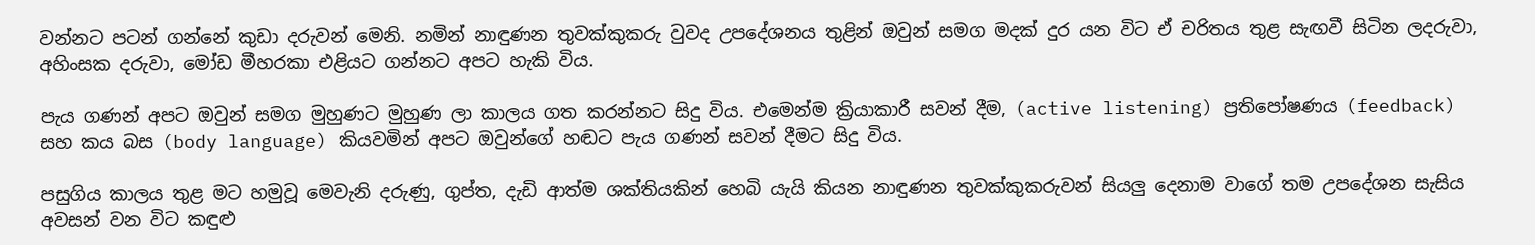වන්නට පටන් ගන්නේ කුඩා දරුවන් මෙනි. නමින් නාඳුණන තුවක්කුකරු වුවද උපදේශනය තුළින් ඔවුන් සමග මදක් දුර යන විට ඒ චරිතය තුළ සැඟවී සිටින ලදරුවා, අහිංසක දරුවා, මෝඩ මීහරකා එළියට ගන්නට අපට හැකි විය.

පැය ගණන් අපට ඔවුන් සමග මුහුණට මුහුණ ලා කාලය ගත කරන්නට සිදු විය. එමෙන්ම ක්‍රියාකාරී සවන් දීම, (active listening) ප්‍රතිපෝෂණය (feedback) සහ කය බස (body language) කියවමින් අපට ඔවුන්ගේ හඬට පැය ගණන් සවන් දීමට සිදු විය.

පසුගිය කාලය තුළ මට හමුවූ මෙවැනි දරුණු, ගුප්ත, දැඩි ආත්ම ශක්තියකින් හෙබි යැයි කියන නාඳුණන තුවක්කුකරුවන් සියලු දෙනාම වාගේ තම උපදේශන සැසිය අවසන් වන විට කඳුළු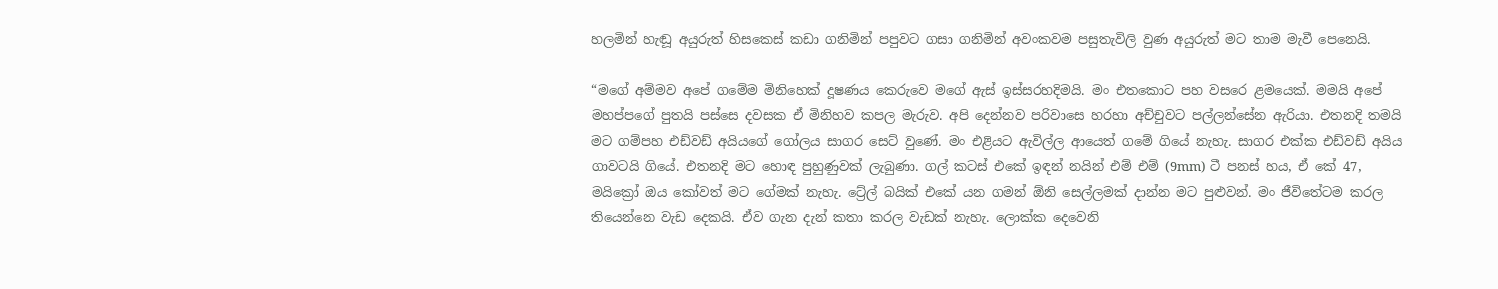හලමින් හැඬූ අයුරුත් හිසකෙස් කඩා ගනිමින් පපුවට ගසා ගනිමින් අවංකවම පසුතැවිලි වුණ අයුරුත් මට තාම මැවී පෙනෙයි.

“මගේ අම්මව අපේ ගමේම මිනිහෙක් දූෂණය කෙරුවෙ මගේ ඇස් ඉස්සරහදිමයි. මං එතකොට පහ වසරෙ ළමයෙක්. මමයි අපේ මහප්පගේ පුතයි පස්සෙ දවසක ඒ මිනිහව කපල මැරුව. අපි දෙන්නව පරිවාසෙ හරහා අච්චුවට පල්ලන්සේන ඇරියා. එතනදි තමයි මට ගම්පහ එඩ්වඩ් අයියගේ ගෝලය සාගර සෙට් වුණේ. මං එළියට ඇවිල්ල ආයෙත් ගමේ ගියේ නැහැ. සාගර එක්ක එඩ්වඩ් අයිය ගාවටයි ගියේ. එතනදි මට හොඳ පුහුණුවක් ලැබුණා. ගල් කටස් එකේ ඉඳන් නයින් එම් එම් (9mm) ටී පනස් හය, ඒ කේ 47, මයික්‍රෝ ඔය කෝවත් මට ගේමක් නැහැ. ට්‍රේල් බයික් එකේ යන ගමන් ඕනි සෙල්ලමක් දාන්න මට පුළුවන්. මං ජීවිතේටම කරල තියෙන්නෙ වැඩ දෙකයි. ඒව ගැන දැන් කතා කරල වැඩක් නැහැ. ලොක්ක දෙවෙනි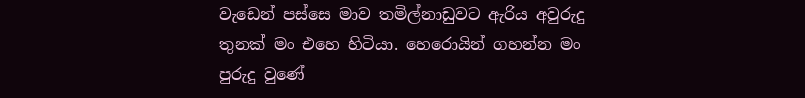වැඩෙන් පස්සෙ මාව තමිල්නාඩුවට ඇරිය අවුරුදු තුනක් මං එහෙ හිටියා. හෙරොයින් ගහන්න මං පුරුදු වුණේ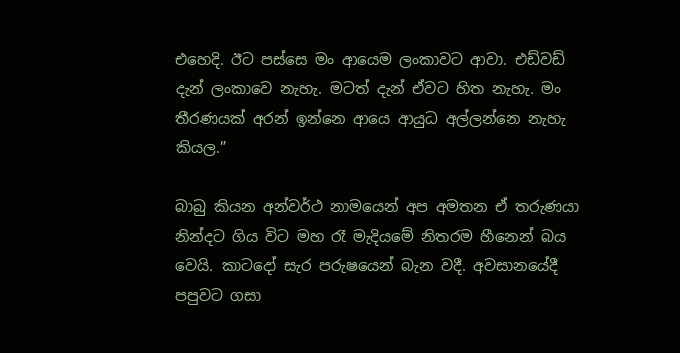එහෙදි. ඊට පස්සෙ මං ආයෙම ලංකාවට ආවා. එඩ්වඩ් දැන් ලංකාවෙ නැහැ. මටත් දැන් ඒවට හිත නැහැ. මං තීරණයක් අරන් ඉන්නෙ ආයෙ ආයුධ අල්ලන්නෙ නැහැ කියල.”

බාබු කියන අන්වර්ථ නාමයෙන් අප අමතන ඒ තරුණයා නින්දට ගිය විට මහ රෑ මැදියමේ නිතරම හීනෙන් බය වෙයි. කාටදෝ සැර පරුෂයෙන් බැන වදී. අවසානයේදී පපුවට ගසා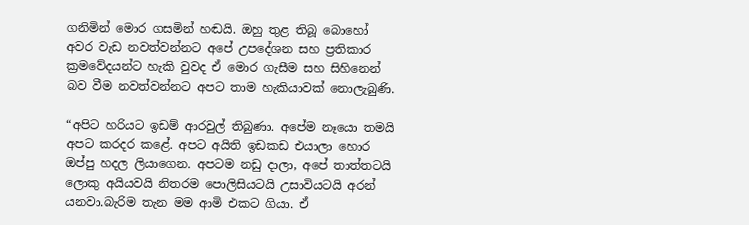ගනිමින් මොර ගසමින් හඬයි. ඔහු තුළ තිබූ බොහෝ අවර වැඩ නවත්වන්නට අපේ උපදේශන සහ ප්‍රතිකාර ක්‍රමවේදයන්ට හැකි වුවද ඒ මොර ගැසීම සහ සිහිනෙන් බව වීම නවත්වන්නට අපට තාම හැකියාවක් නොලැබුණි.

“අපිට හරියට ඉඩම් ආරවුල් තිබුණා. අපේම නෑයො තමයි අපට කරදර කළේ. අපට අයිති ඉඩකඩ එයාලා හොර ඔප්පු හදල ලියාගෙන. අපටම නඩු දාලා, අපේ තාත්තටයි ලොකු අයියවයි නිතරම පොලිසියටයි උසාවියටයි අරන් යනවා.බැරිම තැන මම ආමි එකට ගියා. ඒ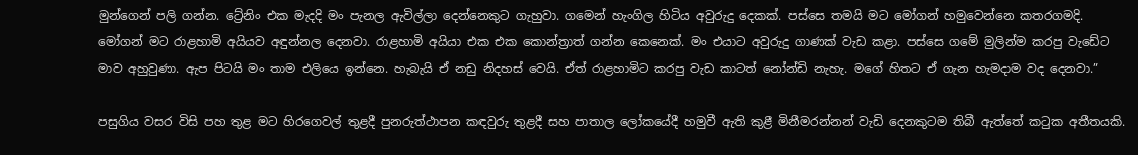මුන්ගෙන් පලි ගන්න. ට්‍රේනිං එක මැදදි මං පැනල ඇවිල්ලා දෙන්නෙකුට ගැහුවා. ගමෙන් හැංගිල හිටිය අවුරුදු දෙකක්. පස්සෙ තමයි මට මෝගන් හමුවෙන්නෙ කතරගමදි. මෝගන් මට රාළහාමි අයියව අඳුන්නල දෙනවා. රාළහාමි අයියා එක එක කොන්ත්‍රාත් ගන්න කෙනෙක්. මං එයාට අවුරුදු ගාණක් වැඩ කළා. පස්සෙ ගමේ මුලින්ම කරපු වැඩේට මාව අහුවුණා. ඇප පිටයි මං තාම එලියෙ ඉන්නෙ. හැබැයි ඒ නඩු නිදහස් වෙයි. ඒත් රාළහාමිට කරපු වැඩ කාටත් නෝන්ඩි නැහැ. මගේ හිතට ඒ ගැන හැමදාම වද දෙනවා.”

පසුගිය වසර විසි පහ තුළ මට හිරගෙවල් තුළදී පුනරුත්ථාපන කඳවුරු තුළදී සහ පාතාල ලෝකයේදී හමුවී ඇති කුළී මිනීමරන්නන් වැඩි දෙනකුටම තිබී ඇත්තේ කටුක අතීතයකි.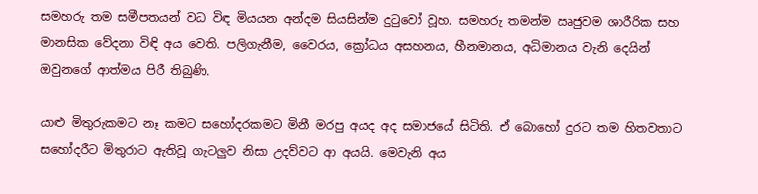සමහරු තම සමීපතයන් වධ විඳ මියයන අන්දම සියසින්ම දුටුවෝ වූහ. සමහරු තමන්ම ඍජුවම ශාරීරික සහ මානසික වේදනා විඳි අය වෙති. පලිගැනීම, වෛරය, ක්‍රෝධය අසහනය, හීනමානය, අධිමානය වැනි දෙයින් ඔවුනගේ ආත්මය පිරී තිබුණි.

යාළු මිතුරුකමට නෑ කමට සහෝදරකමට මිනී මරපු අයද අද සමාජයේ සිටිති. ඒ බොහෝ දුරට තම හිතවතාට සහෝදරීට මිතුරාට ඇතිවූ ගැටලුව නිසා උදව්වට ආ අයයි. මෙවැනි අය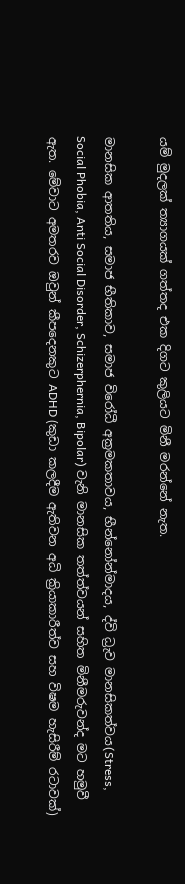යම් මුදලක් ත්‍යාගයක් ගත්තද එක දිගට කුලියට මිනී මරන්නේ නැත.

මානසික ආතතිය, සමාජ භීතිකාව, සමාජ විරෝධී අක්‍රමකතාවය, භීන්නෝන්මාදය, ද්වි ධ්‍රැව මානසිකත්වය(Stress, Social Phobia, Anti Social Disorder, Schizerphernia, Bipolar) වැනි මානසික තත්ත්වයන් සහිත මිනීමරුවන්ද මට හමුවී ඇත. මේවාට අමතරව ඔවුන් කීපදෙනකුට ADHD (කුඩා කලදීම ඇතිවන අධි ක්‍රියාකාරීත්ව සහ විෂම හැසිරීම් රටාවක්)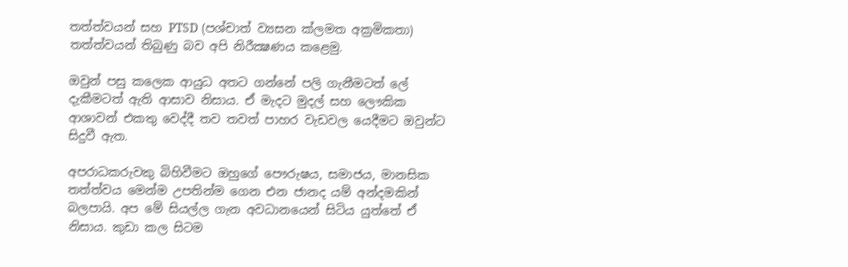තත්ත්වයන් සහ PTSD (පශ්චාත් ව්‍යසන ක්ලමත අක්‍රමිකතා) තත්ත්වයන් තිබුණු බව අපි නිරීක්‍ෂණය කළෙමු.

ඔවුන් පසු කලෙක ආයුධ අතට ගන්නේ පලි ගැනීමටත් ලේ දැකීමටත් ඇති ආසාව නිසාය. ඒ මැදට මුදල් සහ ලෞකික ආශාවන් එකතු වෙද්දී තව තවත් පාහර වැඩවල යෙදීමට ඔවුන්ට සිදුවී ඇත.

අපරාධකරුවකු බිහිවීමට ඔහුගේ පෞරුෂය, සමාජය, මානසික තත්ත්වය මෙන්ම උපතින්ම ගෙන එන ජානද යම් අන්දමකින් බලපායි. අප මේ සියල්ල ගැන අවධානයෙන් සිටිය යුත්තේ ඒ නිසාය. කුඩා කල සිටම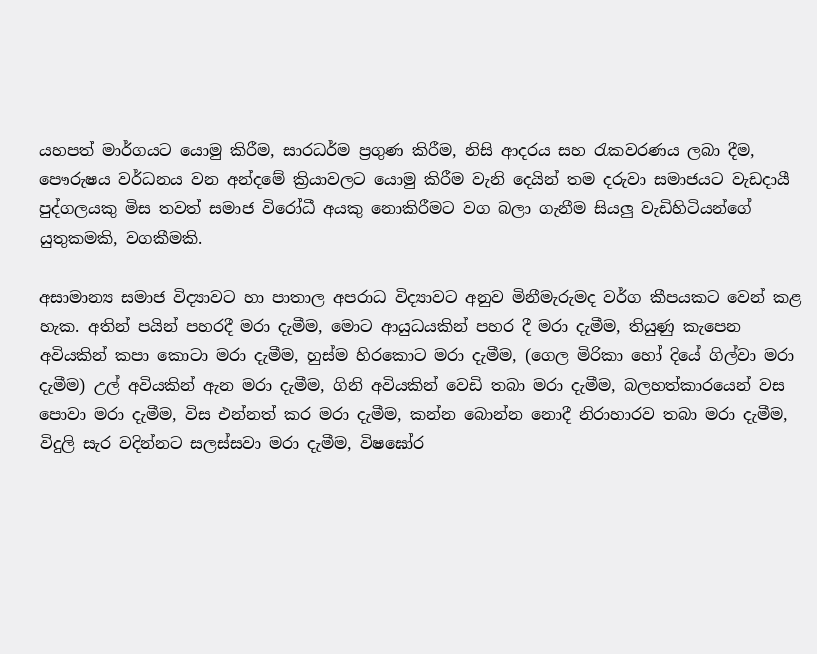යහපත් මාර්ගයට යොමු කිරීම, සාරධර්ම ප්‍රගුණ කිරීම, නිසි ආදරය සහ රැකවරණය ලබා දීම, පෞරුෂය වර්ධනය වන අන්දමේ ක්‍රියාවලට යොමු කිරීම වැනි දෙයින් තම දරුවා සමාජයට වැඩදායී පුද්ගලයකු මිස තවත් සමාජ විරෝධී අයකු නොකිරීමට වග බලා ගැනීම සියලු වැඩිහිටියන්ගේ යුතුකමකි, වගකීමකි.

අසාමාන්‍ය සමාජ විද්‍යාවට හා පාතාල අපරාධ විද්‍යාවට අනුව මිනීමැරුමද වර්ග කීපයකට වෙන් කළ හැක. අතින් පයින් පහරදී මරා දැමීම, මොට ආයුධයකින් පහර දී මරා දැමීම, තියුණු කැපෙන අවියකින් කපා කොටා මරා දැමීම, හුස්ම හිරකොට මරා දැමීම, (ගෙල මිරිකා හෝ දියේ ගිල්වා මරා දැමීම) උල් අවියකින් ඇන මරා දැමීම, ගිනි අවියකින් වෙඩි තබා මරා දැමීම, බලහත්කාරයෙන් වස පොවා මරා දැමීම, විස එන්නත් කර මරා දැමීම, කන්න බොන්න නොදී නිරාහාරව තබා මරා දැමීම, විදුලි සැර වදින්නට සලස්සවා මරා දැමීම, විෂඝෝර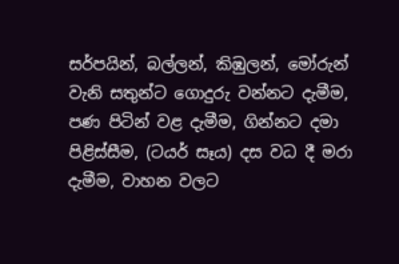සර්පයින්, බල්ලන්, කිඹුලන්, මෝරුන් වැනි සතුන්ට ගොදුරු වන්නට දැමීම, පණ පිටින් වළ දැමීම, ගින්නට දමා පිළිස්සීම, (ටයර් සෑය) දස වධ දී මරා දැමීම, වාහන වලට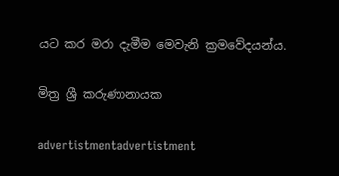යට කර මරා දැමීම මෙවැනි ක්‍රමවේදයන්ය.

මිත්‍ර ශ්‍රී කරුණානායක

advertistmentadvertistment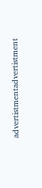advertistmentadvertistment